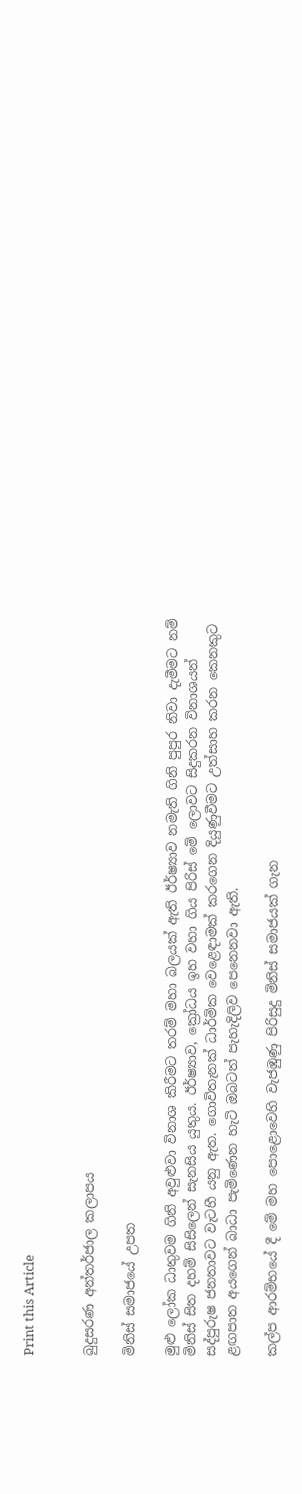Print this Article


බුදුසරණ අන්තර්ජාල කලාපය

මිනිස් සමාජයේ උපත

මුළු ලෝක ධාතුවම ගිනි අවුළුවා විනාශ කිරීමට තරම් මහා බලයක් ඇති ඊර්ෂ්‍යාව නමැති ගිනි පුපුර නිවා දැමීමට නම් මිනිස් සිත දහම් සිසිලෙන් සැනසිය යුතුය. ඊර්ෂ්‍යාව, ක්‍රෝධය ඉහ වහා ගිය පිරිස් මේ ලොවට සිදුකරන විනාශයන් සද්පුරුෂ ජනතාවට වැටහී යනු ඇත. ගොවිතැනක් ධාර්මික වෙළෙඳාමක් කරගෙන දියුණුවීමට උත්සාහ කරන කෙනකුට ළඟපාත අයගෙන් බාධා පැමිණෙන හැටි ඔබටත් පැහැදිලිව පෙනෙනවා ඇති.

කල්ප ආරම්භයේ දී මේ මහ පොළොවෙහි වැජඹුණු පිරිසුදු මිනිස් සමාජයක් ගැන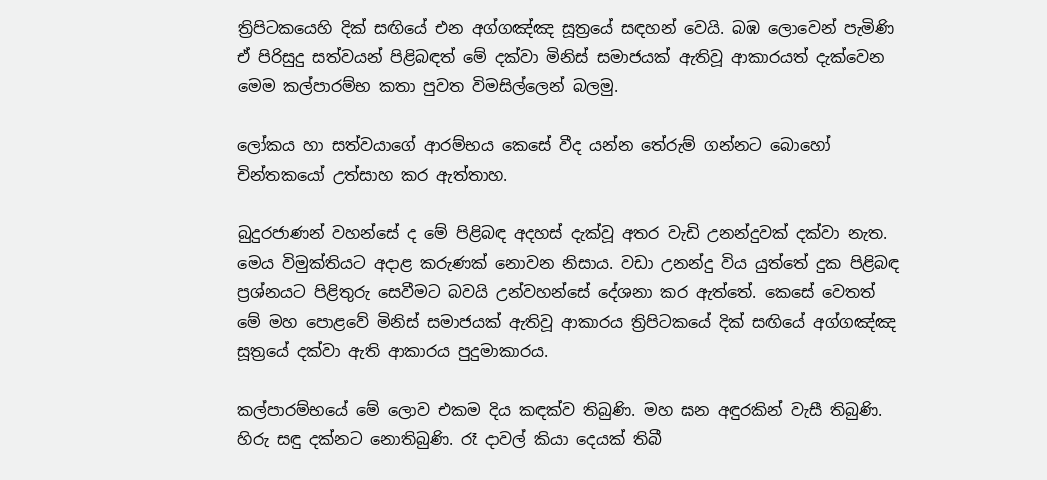ත්‍රිපිටකයෙහි දික් සඟියේ එන අග්ගඤ්ඤ සූත්‍රයේ සඳහන් වෙයි. බඹ ලොවෙන් පැමිණි ඒ පිරිසුදු සත්වයන් පිළිබඳත් මේ දක්වා මිනිස් සමාජයක් ඇතිවූ ආකාරයත් දැක්වෙන මෙම කල්පාරම්භ කතා පුවත විමසිල්ලෙන් බලමු.

ලෝකය හා සත්වයාගේ ආරම්භය කෙසේ වීද යන්න තේරුම් ගන්නට බොහෝ චින්තකයෝ උත්සාහ කර ඇත්තාහ.

බුදුරජාණන් වහන්සේ ද මේ පිළිබඳ අදහස් දැක්වූ අතර වැඩි උනන්දුවක් දක්වා නැත. මෙය විමුක්තියට අදාළ කරුණක් නොවන නිසාය. වඩා උනන්දු විය යුත්තේ දුක පිළිබඳ ප්‍රශ්නයට පිළිතුරු සෙවීමට බවයි උන්වහන්සේ දේශනා කර ඇත්තේ. කෙසේ වෙතත් මේ මහ පොළවේ මිනිස් සමාජයක් ඇතිවූ ආකාරය ත්‍රිපිටකයේ දික් සඟියේ අග්ගඤ්ඤ සූත්‍රයේ දක්වා ඇති ආකාරය පුදුමාකාරය.

කල්පාරම්භයේ මේ ලොව එකම දිය කඳක්ව තිබුණි. මහ ඝන අඳුරකින් වැසී තිබුණි. හිරු සඳු දක්නට නොතිබුණි. රෑ දාවල් කියා දෙයක් තිබී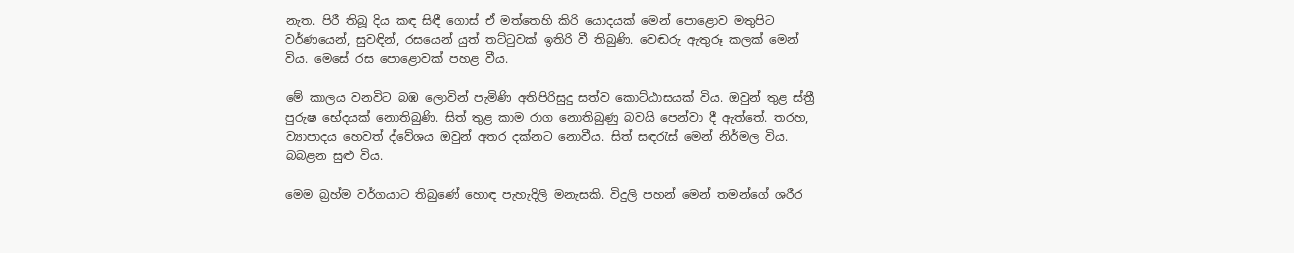නැත. පිරී තිබූ දිය කඳ සිඳී ගොස් ඒ මත්තෙහි කිරි යොදයක් මෙන් පොළොව මතුපිට වර්ණයෙන්, සුවඳින්, රසයෙන් යුත් තට්ටුවක් ඉතිරි වී තිබුණි. වෙඬරු ඇතුරූ කලක් මෙන් විය. මෙසේ රස පොළොවක් පහළ වීය.

මේ කාලය වනවිට බඹ ලොවින් පැමිණි අතිපිරිසුදු සත්ව කොට්ඨාසයක් විය. ඔවුන් තුළ ස්ත්‍රී පුරුෂ භේදයක් නොතිබුණි. සිත් තුළ කාම රාග නොතිබුණු බවයි පෙන්වා දී ඇත්තේ. තරහ, ව්‍යාපාදය හෙවත් ද්වේශය ඔවුන් අතර දක්නට නොවීය. සිත් සඳරැස් මෙන් නිර්මල විය. බබළන සුළු විය.

මෙම බ්‍රහ්ම වර්ගයාට තිබුණේ හොඳ පැහැදිලි මනැසකි. විදුලි පහන් මෙන් තමන්ගේ ශරීර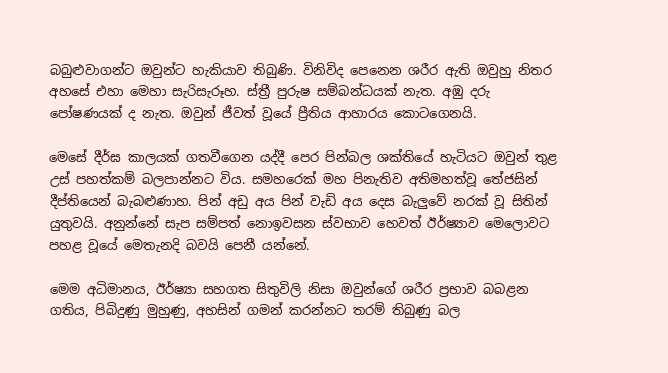බබුළුවාගන්ට ඔවුන්ට හැකියාව තිබුණි. විනිවිද පෙනෙන ශරීර ඇති ඔවුහු නිතර අහසේ එහා මෙහා සැරිසැරූහ. ස්ත්‍රී පුරුෂ සම්බන්ධයක් නැත. අඹු දරු පෝෂණයක් ද නැත. ඔවුන් ජීවත් වූයේ ප්‍රීතිය ආහාරය කොටගෙනයි.

මෙසේ දීර්ඝ කාලයක් ගතවීගෙන යද්දී පෙර පින්බල ශක්තියේ හැටියට ඔවුන් තුළ උස් පහත්කම් බලපාන්නට විය. සමහරෙක් මහ පිනැතිව අතිමහත්වූ තේජසින් දීප්තියෙන් බැබළුණාහ. පින් අඩු අය පින් වැඩි අය දෙස බැලුවේ නරක් වූ සිතින් යුතුවයි. අනුන්නේ සැප සම්පත් නොඉවසන ස්වභාව හෙවත් ඊර්ෂ්‍යාව මෙලොවට පහළ වූයේ මෙතැනදි බවයි පෙනී යන්නේ.

මෙම අධිමානය, ඊර්ෂ්‍යා සහගත සිතුවිලි නිසා ඔවුන්ගේ ශරීර ප්‍රභාව බබළන ගතිය, පිබිදුණු මුහුණු, අහසින් ගමන් කරන්නට තරම් තිබුණු බල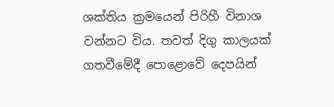ශක්තිය ක්‍රමයෙන් පිරිහී විනාශ වන්නට විය. තවත් දිගු කාලයක් ගතවීමේදී පොළොවේ දෙපයින්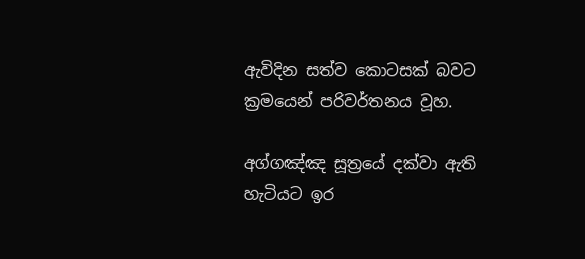ඇවිදින සත්ව කොටසක් බවට ක්‍රමයෙන් පරිවර්තනය වූහ.

අග්ගඤ්ඤ සූත්‍රයේ දක්වා ඇති හැටියට ඉර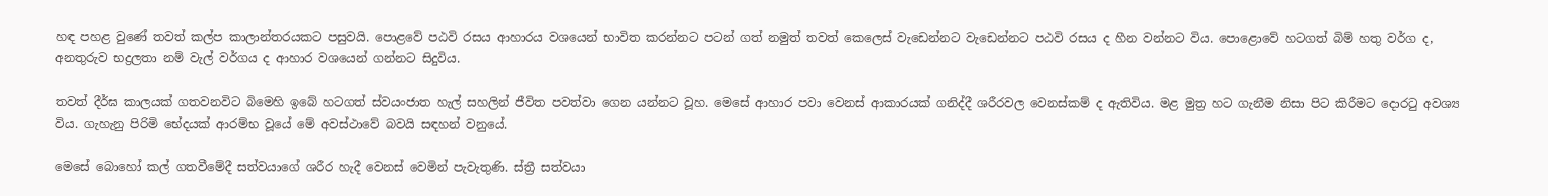හඳ පහළ වුණේ තවත් කල්ප කාලාන්තරයකට පසුවයි. පොළවේ පඨවි රසය ආහාරය වශයෙන් භාවිත කරන්නට පටන් ගත් නමුත් තවත් කෙලෙස් වැඩෙන්නට වැඩෙන්නට පඨවි රසය ද හීන වන්නට විය. පොළොවේ හටගත් බිම් හතු වර්ග ද, අනතුරුව භද්‍රලතා නම් වැල් වර්ගය ද ආහාර වශයෙන් ගන්නට සිදුවිය.

තවත් දීර්ඝ කාලයක් ගතවනවිට බිමෙහි ඉබේ හටගත් ස්වයංජාත හැල් සහලින් ජීවිත පවත්වා ගෙන යන්නට වූහ. මෙසේ ආහාර පවා වෙනස් ආකාරයක් ගනිද්දී ශරීරවල වෙනස්කම් ද ඇතිවිය. මළ මුත්‍ර හට ගැනීම නිසා පිට කිරීමට දොරටු අවශ්‍ය විය. ගැහැනු පිරිමි භේදයක් ආරම්භ වූයේ මේ අවස්ථාවේ බවයි සඳහන් වනුයේ.

මෙසේ බොහෝ කල් ගතවීමේදී සත්වයාගේ ශරීර හැදී වෙනස් වෙමින් පැවැතුණි. ස්ත්‍රී සත්වයා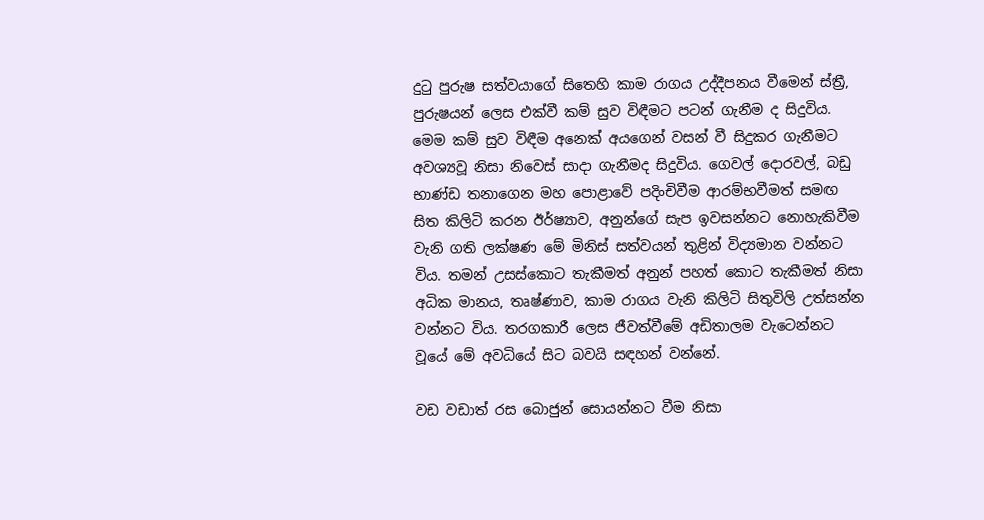දුටු පුරුෂ සත්වයාගේ සිතෙහි කාම රාගය උද්දීපනය වීමෙන් ස්ත්‍රී, පුරුෂයන් ලෙස එක්වී කම් සුව විඳීමට පටන් ගැනීම ද සිදුවිය. මෙම කම් සුව විඳීම අනෙක් අයගෙන් වසන් වී සිදුකර ගැනීමට අවශ්‍යවූ නිසා නිවෙස් සාදා ගැනීමද සිදුවිය. ගෙවල් දොරවල්, බඩු භාණ්ඩ තනාගෙන මහ පොළාවේ පදිංචිවීම ආරම්භවීමත් සමඟ සිත කිලිටි කරන ඊර්ෂ්‍යාව, අනුන්ගේ සැප ඉවසන්නට නොහැකිවීම වැනි ගති ලක්ෂණ මේ මිනිස් සත්වයන් තුළින් විද්‍යමාන වන්නට විය. තමන් උසස්කොට තැකීමත් අනුන් පහත් කොට තැකීමත් නිසා අධික මානය, තෘෂ්ණාව, කාම රාගය වැනි කිලිටි සිතුවිලි උත්සන්න වන්නට විය. තරගකාරී ලෙස ජීවත්වීමේ අඩිතාලම වැටෙන්නට වූයේ මේ අවධියේ සිට බවයි සඳහන් වන්නේ.

වඩ වඩාත් රස බොජුන් සොයන්නට වීම නිසා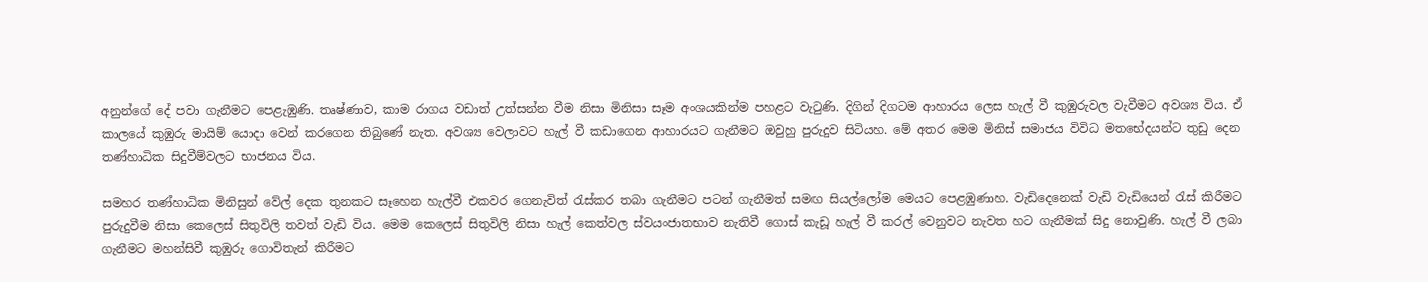අනුන්ගේ දේ පවා ගැනීමට පෙළැඹුණි. තෘෂ්ණාව, කාම රාගය වඩාත් උත්සන්න වීම නිසා මිනිසා සෑම අංශයකින්ම පහළට වැටුණි. දිගින් දිගටම ආහාරය ලෙස හැල් වී කුඹුරුවල වැවීමට අවශ්‍ය විය. ඒ කාලයේ කුඹුරු මායිම් යොදා වෙන් කරගෙන තිබුණේ නැත. අවශ්‍ය වෙලාවට හැල් වී කඩාගෙන ආහාරයට ගැනීමට ඔවුහු පුරුදුව සිටියහ. මේ අතර මෙම මිනිස් සමාජය විවිධ මතභේදයන්ට තුඩු දෙන තණ්හාධික සිදුවීම්වලට භාජනය විය.

සමහර තණ්හාධික මිනිසුන් වේල් දෙක තුනකට සෑහෙන හැල්වී එකවර ගෙනැවිත් රැස්කර තබා ගැනීමට පටන් ගැනීමත් සමඟ සියල්ලෝම මෙයට පෙළඹුණාහ. වැඩිදෙනෙක් වැඩි වැඩියෙන් රැස් කිරීමට පුරුදුවීම නිසා කෙලෙස් සිතුවිලි තවත් වැඩි විය. මෙම කෙලෙස් සිතුවිලි නිසා හැල් කෙත්වල ස්වයංජාතභාව නැතිවී ගොස් කැඩූ හැල් වී කරල් වෙනුවට නැවත හට ගැනීමක් සිදු නොවුණි. හැල් වී ලබා ගැනීමට මහන්සිවී කුඹුරු ගොවිතැන් කිරීමට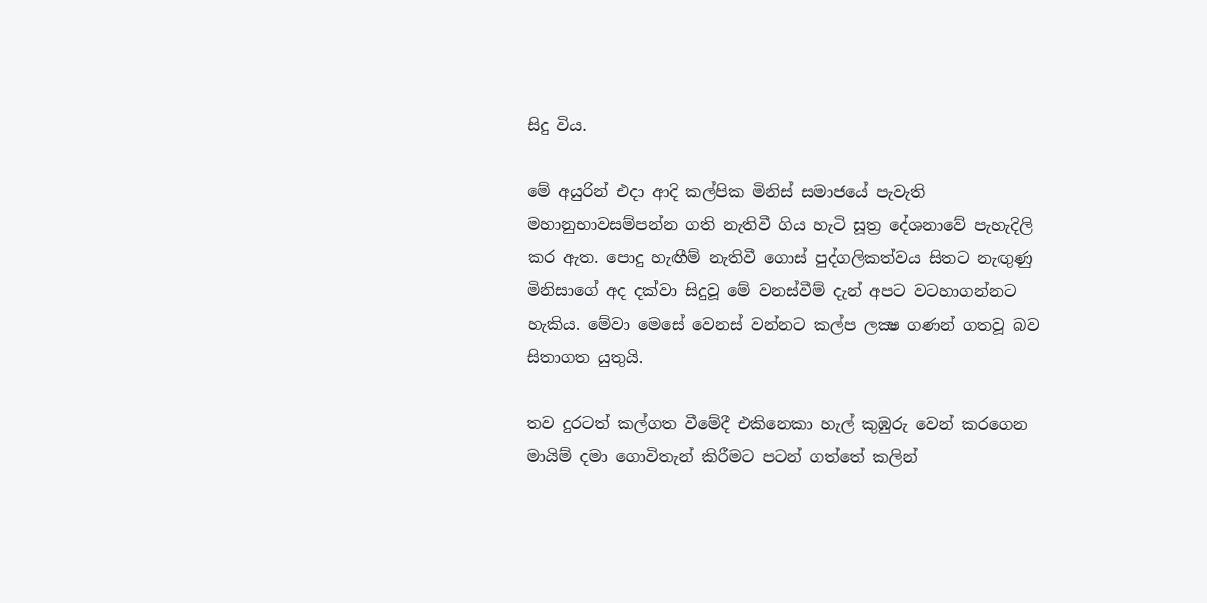සිදු විය.

මේ අයුරින් එදා ආදි කල්පික මිනිස් සමාජයේ පැවැති මහානුභාවසම්පන්න ගති නැතිවී ගිය හැටි සූත්‍ර දේශනාවේ පැහැදිලි කර ඇත. පොදු හැඟීම් නැතිවී ගොස් පුද්ගලිකත්වය සිතට නැඟුණු මිනිසාගේ අද දක්වා සිදුවූ මේ වනස්වීම් දැන් අපට වටහාගන්නට හැකිය. මේවා මෙසේ වෙනස් වන්නට කල්ප ලක්‍ෂ ගණන් ගතවූ බව සිතාගත යුතුයි.

තව දුරටත් කල්ගත වීමේදී එකිනෙකා හැල් කුඹුරු වෙන් කරගෙන මායිම් දමා ගොවිතැන් කිරීමට පටන් ගත්තේ කලින්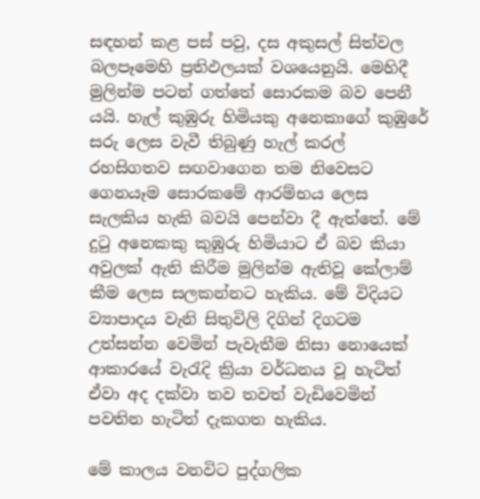සඳහන් කළ පස් පවු, දස අකුසල් සිත්වල බලපෑමෙහි ප්‍රතිඵලයක් වශයෙනුයි. මෙහිදී මුලින්ම පටන් ගත්තේ සොරකම බව පෙනී යයි. හැල් කුඹුරු හිමියකු අනෙකාගේ කුඹුරේ සරු ලෙස වැවී තිබුණු හැල් කරල් රහසිගතව සඟවාගෙන තම නිවෙසට ගෙනයෑම සොරකමේ ආරම්භය ලෙස සැලකිය හැකි බවයි පෙන්වා දී ඇත්තේ. මේ දුටු අනෙකකු කුඹුරු හිමියාට ඒ බව කියා අවුලක් ඇති කිරීම මුලින්ම ඇතිවූ කේලාම් කීම ලෙස සලකන්නට හැකිය. මේ විදියට ව්‍යාපාදය වැනි සිතුවිලි දිගින් දිගටම උත්සන්න වෙමින් පැවැතීම නිසා නොයෙක් ආකාරයේ වැරැදි ක්‍රියා වර්ධනය වූ හැටිත් ඒවා අද දක්වා තව තවත් වැඩිවෙමින් පවතින හැටිත් දැකගත හැකිය.

මේ කාලය වනවිට පුද්ගලික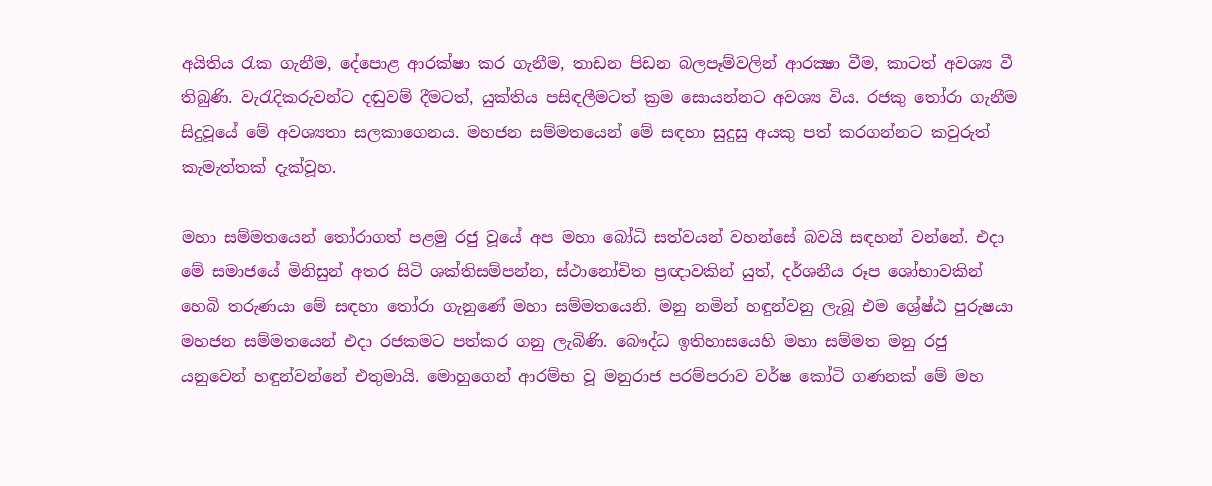අයිතිය රැක ගැනීම, දේපොළ ආරක්ෂා කර ගැනීම, තාඩන පිඩන බලපෑම්වලින් ආරක්‍ෂා වීම, කාටත් අවශ්‍ය වී තිබුණි. වැරැදිකරුවන්ට දඬුවම් දීමටත්, යුක්තිය පසිඳලීමටත් ක්‍රම සොයන්නට අවශ්‍ය විය. රජකු තෝරා ගැනීම සිදුවූයේ මේ අවශ්‍යතා සලකාගෙනය. මහජන සම්මතයෙන් මේ සඳහා සුදුසු අයකු පත් කරගන්නට කවුරුත් කැමැත්තක් දැක්වූහ.

මහා සම්මතයෙන් තෝරාගත් පළමු රජු වූයේ අප මහා බෝධි සත්වයන් වහන්සේ බවයි සඳහන් වන්නේ. එදා මේ සමාජයේ මිනිසුන් අතර සිටි ශක්තිසම්පන්න, ස්ථානෝචිත ප්‍රඥාවකින් යුත්, දර්ශනීය රූප ශෝභාවකින් හෙබි තරුණයා මේ සඳහා තෝරා ගැනුණේ මහා සම්මතයෙනි. මනු නමින් හඳුන්වනු ලැබූ එම ශ්‍රේෂ්ඨ පුරුෂයා මහජන සම්මතයෙන් එදා රජකමට පත්කර ගනු ලැබිණි. බෞද්ධ ඉතිහාසයෙහි මහා සම්මත මනු රජු යනුවෙන් හඳුන්වන්නේ එතුමායි. මොහුගෙන් ආරම්භ වූ මනුරාජ පරම්පරාව වර්ෂ කෝටි ගණනක් මේ මහ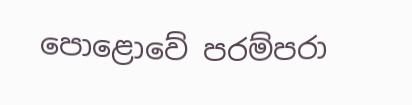පොළොවේ පරම්පරා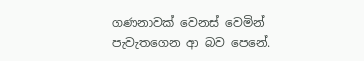ගණනාවක් වෙනස් වෙමින් පැවැතගෙන ආ බව පෙනේ.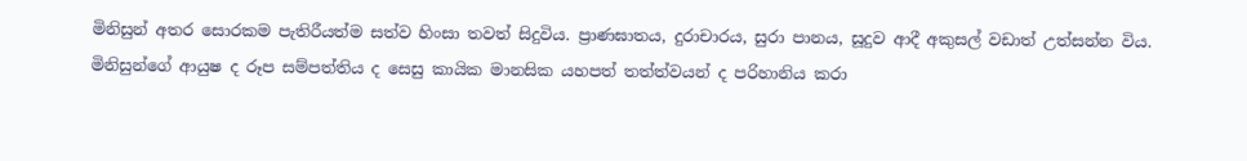මිනිසුන් අතර සොරකම පැතිරීයත්ම සත්ව හිංසා තවත් සිදුවිය. ප්‍රාණඝාතය, දුරාචාරය, සුරා පානය, සූදුව ආදී අකුසල් වඩාත් උත්සන්න විය. මිනිසුන්ගේ ආයුෂ ද රූප සම්පත්තිය ද සෙසු කායික මානසික යහපත් තත්ත්වයන් ද පරිහානිය කරා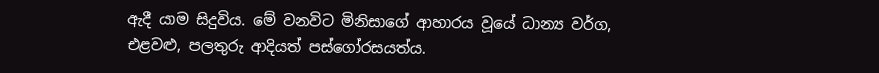ඇදී යාම සිදුවිය. මේ වනවිට මිනිසාගේ ආහාරය වූයේ ධාන්‍ය වර්ග, එළවළු, පලතුරු ආදියත් පස්ගෝරසයත්ය.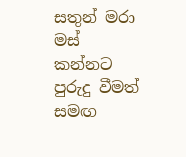සතුන් මරා මස් කන්නට පුරුදු වීමත් සමඟ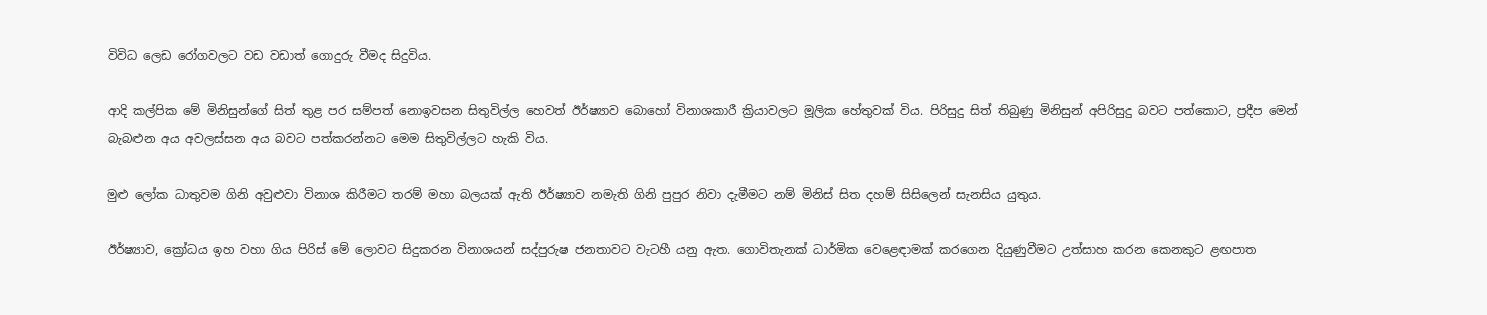විවිධ ලෙඩ රෝගවලට වඩ වඩාත් ගොදුරු වීමද සිදුවිය.

ආදි කල්පික මේ මිනිසුන්ගේ සිත් තුළ පර සම්පත් නොඉවසන සිතුවිල්ල හෙවත් ඊර්ෂ්‍යාව බොහෝ විනාශකාරී ක්‍රියාවලට මූලික හේතුවක් විය. පිරිසුදු සිත් තිබුණු මිනිසුන් අපිරිසුදු බවට පත්කොට, ප්‍රදීප මෙන් බැබළුන අය අවලස්සන අය බවට පත්කරන්නට මෙම සිතුවිල්ලට හැකි විය.

මුළු ලෝක ධාතුවම ගිනි අවුළුවා විනාශ කිරීමට තරම් මහා බලයක් ඇති ඊර්ෂ්‍යාව නමැති ගිනි පුපුර නිවා දැමීමට නම් මිනිස් සිත දහම් සිසිලෙන් සැනසිය යුතුය.

ඊර්ෂ්‍යාව, ක්‍රෝධය ඉහ වහා ගිය පිරිස් මේ ලොවට සිදුකරන විනාශයන් සද්පුරුෂ ජනතාවට වැටහී යනු ඇත. ගොවිතැනක් ධාර්මික වෙළෙඳාමක් කරගෙන දියුණුවීමට උත්සාහ කරන කෙනකුට ළඟපාත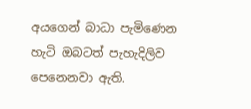අයගෙන් බාධා පැමිණෙන හැටි ඔබටත් පැහැදිලිව පෙනෙනවා ඇති.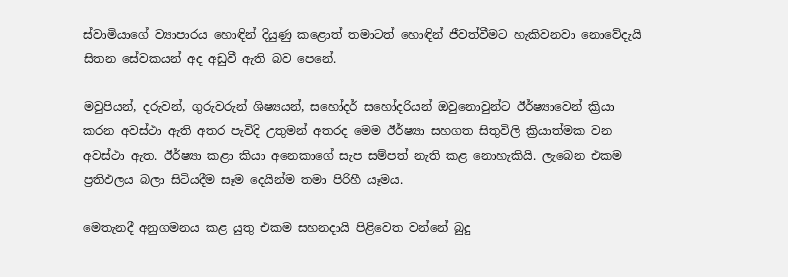ස්වාමියාගේ ව්‍යාපාරය හොඳින් දියුණු කළොත් තමාටත් හොඳින් ජීවත්වීමට හැකිවනවා නොවේදැයි සිතන සේවකයන් අද අඩුවී ඇති බව පෙනේ.

මවුපියන්, දරුවන්, ගුරුවරුන් ශිෂ්‍යයන්, සහෝදර් සහෝදරියන් ඔවුනොවුන්ට ඊර්ෂ්‍යාවෙන් ක්‍රියා කරන අවස්ථා ඇති අතර පැවිදි උතුමන් අතරද මෙම ඊර්ෂ්‍යා සහගත සිතුවිලි ක්‍රියාත්මක වන අවස්ථා ඇත. ඊර්ෂ්‍යා කළා කියා අනෙකාගේ සැප සම්පත් නැති කළ නොහැකියි. ලැබෙන එකම ප්‍රතිඵලය බලා සිටියදීම සෑම දෙයින්ම තමා පිරිහී යෑමය.

මෙතැනදී අනුගමනය කළ යුතු එකම සහනදායි පිළිවෙත වන්නේ බුදු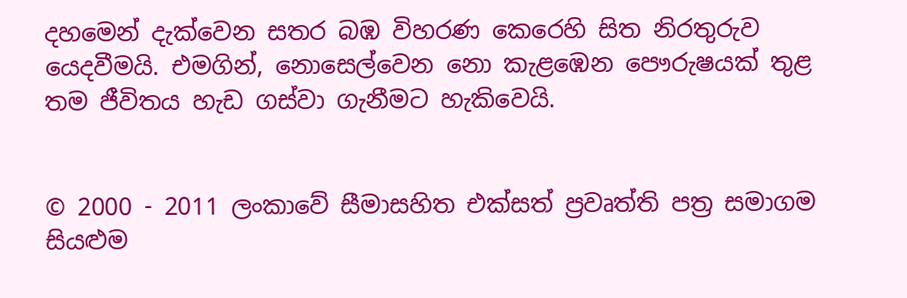දහමෙන් දැක්වෙන සතර බඹ විහරණ කෙරෙහි සිත නිරතුරුව යෙදවීමයි. එමගින්, නොසෙල්වෙන නො කැළඹෙන පෞරුෂයක් තුළ තම ජීවිතය හැඩ ගස්වා ගැනීමට හැකිවෙයි.


© 2000 - 2011 ලංකාවේ සීමාසහිත එක්සත් ප්‍රවෘත්ති පත්‍ර සමාගම
සියළුම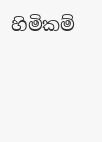හිමිකම්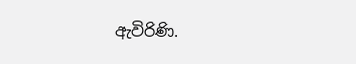ඇවිරිණි.